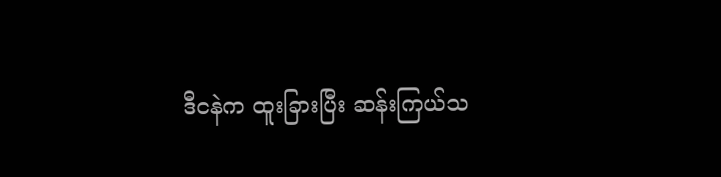ဒီငနဲက ထူးခြားပြီး ဆန်းကြယ်သ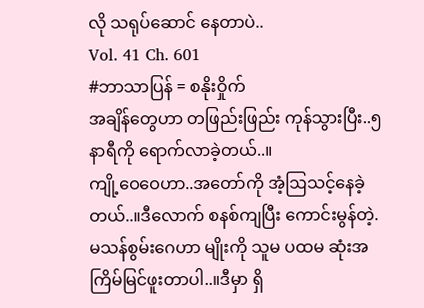လို သရုပ်ဆောင် နေတာပဲ..
Vol. 41 Ch. 601
#ဘာသာပြန် = စနိုးဝှိုက်
အချိန်တွေဟာ တဖြည်းဖြည်း ကုန်သွားပြီး..၅ နာရီကို ရောက်လာခဲ့တယ်..။
ကျို့ဝေဝေဟာ..အတော်ကို အံ့ဩသင့်နေခဲ့တယ်..။ဒီလောက် စနစ်ကျပြီး ကောင်းမွန်တဲ့. မသန်စွမ်းဂေဟာ မျိုးကို သူမ ပထမ ဆုံးအကြိမ်မြင်ဖူးတာပါ..။ဒီမှာ ရှိ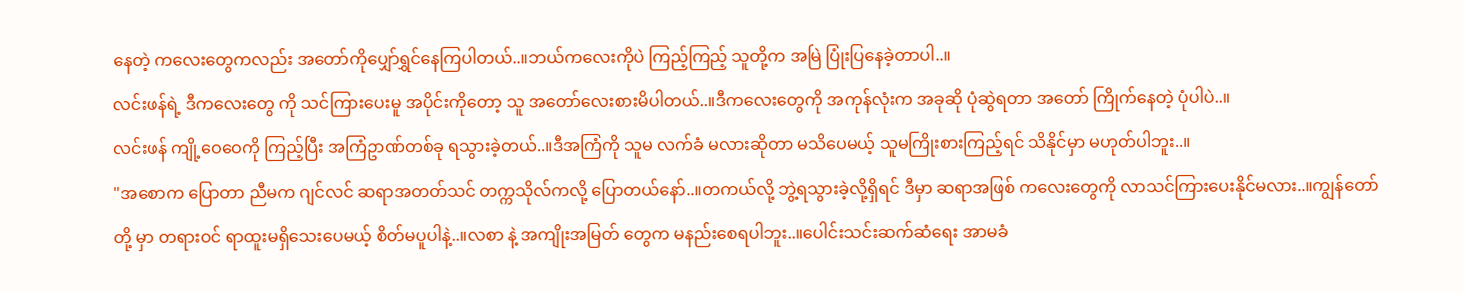နေတဲ့ ကလေးတွေကလည်း အတော်ကိုပျှော်ရွှင်နေကြပါတယ်..။ဘယ်ကလေးကိုပဲ ကြည့်ကြည့် သူတို့က အမြဲ ပြုံးပြနေခဲ့တာပါ..။
လင်းဖန်ရဲ့ ဒီကလေးတွေ ကို သင်ကြားပေးမူ အပိုင်းကိုတော့ သူ အတော်လေးစားမိပါတယ်..။ဒီကလေးတွေကို အကုန်လုံးက အခုဆို ပုံဆွဲရတာ အတော် ကြိုက်နေတဲ့ ပုံပါပဲ..။
လင်းဖန် ကျို့ဝေဝေကို ကြည့်ပြီး အကြံဥာဏ်တစ်ခု ရသွားခဲ့တယ်..။ဒီအကြံကို သူမ လက်ခံ မလားဆိုတာ မသိပေမယ့် သူမကြိုးစားကြည့်ရင် သိနိုင်မှာ မဟုတ်ပါဘူး..။
"အစောက ပြောတာ ညီမက ဂျင်လင် ဆရာအတတ်သင် တက္ကသိုလ်ကလို့ ပြောတယ်နော်..။တကယ်လို့ ဘွဲ့ရသွားခဲ့လို့ရှိရင် ဒီမှာ ဆရာအဖြစ် ကလေးတွေကို လာသင်ကြားပေးနိုင်မလား..။ကျွန်တော် တို့ မှာ တရားဝင် ရာထူးမရှိသေးပေမယ့် စိတ်မပူပါနဲ့..။လစာ နဲ့ အကျိုးအမြတ် တွေက မနည်းစေရပါဘူး..။ပေါင်းသင်းဆက်ဆံရေး အာမခံ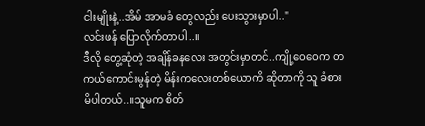ငါးမျိုးနဲ့..အိမ် အာမခံ တွေလည်း ပေးသွားမှာပါ.."
လင်းဖန် ပြောလိုက်တာပါ..။
ဒီလို တွေ့ဆုံတဲ့ အချိန်ခနလေး အတွင်းမှာတင်..ကျို့ဝေဝေက တကယ်ကောင်းမွန်တဲ့ မိန်းကလေးတစ်ယောကိ ဆိုတာကို သူ ခံစားမိပါတယ်..။သူမက စိတ်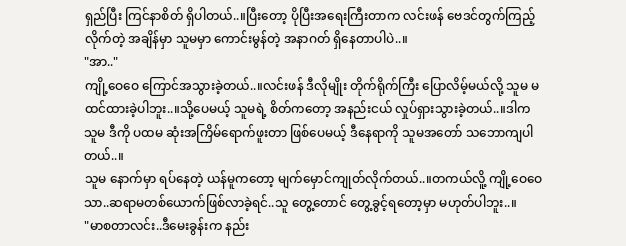ရှည်ပြီး ကြင်နာစိတ် ရှိပါတယ်..။ပြီးတော့ ပိုပြီးအရေးကြီးတာက လင်းဖန် ဗေဒင်တွက်ကြည့်လိုက်တဲ့ အချိန်မှာ သူမမှာ ကောင်းမွန်တဲ့ အနာဂတ် ရှိနေတာပါပဲ..။
"အာ.."
ကျို့ဝေဝေ ကြောင်အသွားခဲ့တယ်..။လင်းဖန် ဒီလိုမျိုး တိုက်ရိုက်ကြီး ပြောလိမ့်မယ်လို့ သူမ မထင်ထားခဲ့ပါဘူး..။သို့ပေမယ့် သူမရဲ့ စိတ်ကတော့ အနည်းငယ် လှုပ်ရှားသွားခဲ့တယ်..။ဒါက သူမ ဒီကို ပထမ ဆုံးအကြိမ်ရောက်ဖူးတာ ဖြစ်ပေမယ့် ဒီနေရာကို သူမအတော် သဘောကျပါတယ်..။
သူမ နောက်မှာ ရပ်နေတဲ့ ယန်မူကတော့ မျက်မှောင်ကျုတ်လိုက်တယ်..။တကယ်လိူ့ ကျို့ဝေဝေ သာ..ဆရာမတစ်ယောက်ဖြစ်လာခဲ့ရင်..သူ တွေ့တောင် တွေ့ခွင့်ရတော့မှာ မဟုတ်ပါဘူး..။
"မာစတာလင်း..ဒီမေးခွန်းက နည်း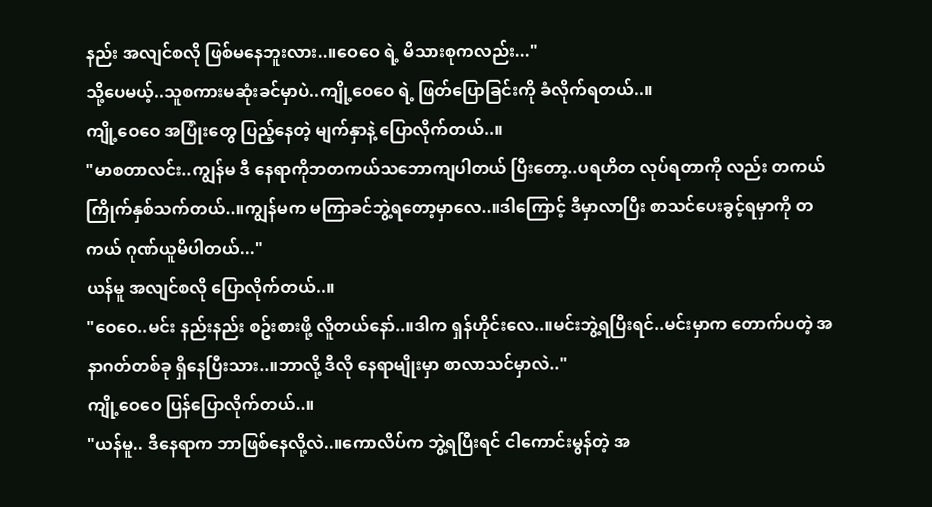နည်း အလျင်စလို ဖြစ်မနေဘူးလား..။ဝေဝေ ရဲ့ မိသားစုကလည်း..."
သို့ပေမယ့်..သူစကားမဆုံးခင်မှာပဲ..ကျို့ဝေဝေ ရဲ့ ဖြတ်ပြောခြင်းကို ခံလိုက်ရတယ်..။
ကျို့ဝေဝေ အပြုံးတွေ ပြည့်နေတဲ့ မျက်နှာနဲ့ ပြောလိုက်တယ်..။
"မာစတာလင်း..ကျွန်မ ဒီ နေရာကိုဘတကယ်သဘောကျပါတယ် ပြီးတော့..ပရဟိတ လုပ်ရတာကို လည်း တကယ် ကြိုက်နှစ်သက်တယ်..။ကျွန်မက မကြာခင်ဘွဲ့ရတော့မှာလေ..။ဒါကြောင့် ဒီမှာလာပြီး စာသင်ပေးခွင့်ရမှာကို တကယ် ဂုဏ်ယူမိပါတယ်..."
ယန်မူ အလျင်စလို ပြောလိုက်တယ်..။
"ဝေဝေ..မင်း နည်းနည်း စဥ်းစားဖို့ လိူတယ်နော်..။ဒါက ရှန်ဟိုင်းလေ..။မင်းဘွဲ့ရပြီးရင်..မင်းမှာက တောက်ပတဲ့ အနာဂတ်တစ်ခု ရှိနေပြီးသား..။ဘာလို့ ဒီလို နေရာမျိုးမှာ စာလာသင်မှာလဲ.."
ကျို့ဝေဝေ ပြန်ပြောလိုက်တယ်..။
"ယန်မူ.. ဒီနေရာက ဘာဖြစ်နေလို့လဲ..။ကောလိပ်က ဘွဲ့ရပြီးရင် ငါကောင်းမွန်တဲ့ အ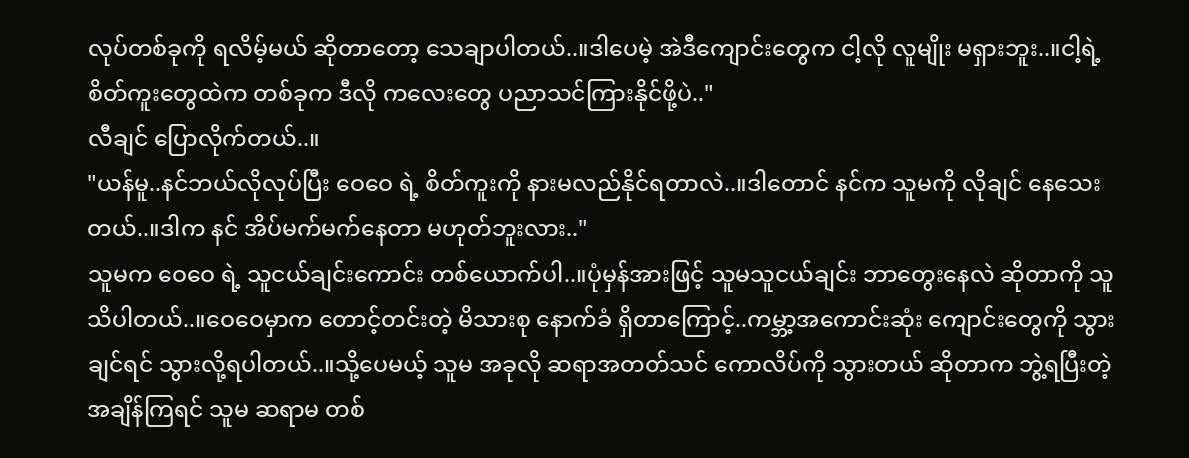လုပ်တစ်ခုကို ရလိမ့်မယ် ဆိုတာတော့ သေချာပါတယ်..။ဒါပေမဲ့ အဲဒီကျောင်းတွေက ငါ့လို လူမျိုး မရှားဘူး..။ငါ့ရဲ့ စိတ်ကူးတွေထဲက တစ်ခုက ဒီလို ကလေးတွေ ပညာသင်ကြားနိုင်ဖို့ပဲ.."
လီချင် ပြောလိုက်တယ်..။
"ယန်မူ..နင်ဘယ်လိုလုပ်ပြီး ဝေဝေ ရဲ့ စိတ်ကူးကို နားမလည်နိုင်ရတာလဲ..။ဒါတောင် နင်က သူမကို လိုချင် နေသေးတယ်..။ဒါက နင် အိပ်မက်မက်နေတာ မဟုတ်ဘူးလား.."
သူမက ဝေဝေ ရဲ့ သူငယ်ချင်းကောင်း တစ်ယောက်ပါ..။ပုံမှန်အားဖြင့် သူမသူငယ်ချင်း ဘာတွေးနေလဲ ဆိုတာကို သူသိပါတယ်..။ဝေဝေမှာက တောင့်တင်းတဲ့ မိသားစု နောက်ခံ ရှိတာကြောင့်..ကမ္ဘာ့အကောင်းဆုံး ကျောင်းတွေကို သွားချင်ရင် သွားလို့ရပါတယ်..။သို့ပေမယ့် သူမ အခုလို ဆရာအတတ်သင် ကောလိပ်ကို သွားတယ် ဆိုတာက ဘွဲ့ရပြီးတဲ့ အချိန်ကြရင် သူမ ဆရာမ တစ်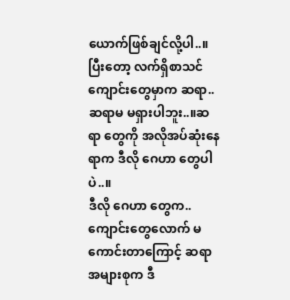ယောက်ဖြစ်ချင်လို့ပါ..။ပြီးတော့ လက်ရှိစာသင်ကျောင်းတွေမှာက ဆရာ..ဆရာမ မရှားပါဘူး..။ဆရာ တွေကို အလိုအပ်ဆုံးနေရာက ဒီလို ဂေဟာ တွေပါပဲ..။
ဒီလို ဂေဟာ တွေက..ကျောင်းတွေလောက် မကောင်းတာကြောင့် ဆရာ အများစုက ဒီ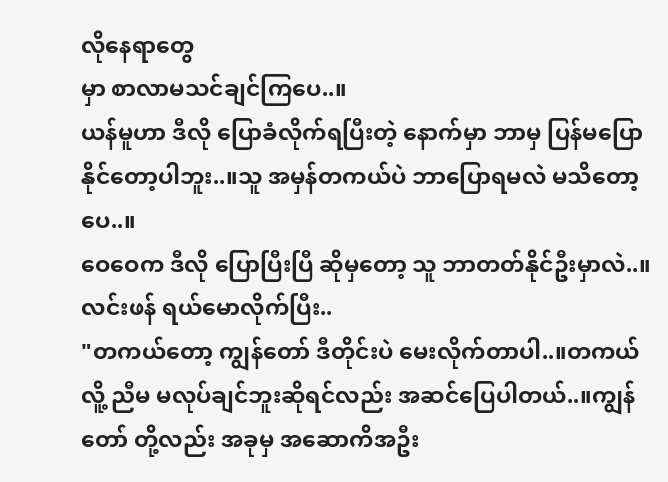လိုနေရာတွေ
မှာ စာလာမသင်ချင်ကြပေ..။
ယန်မူဟာ ဒီလို ပြောခံလိုက်ရပြီးတဲ့ နောက်မှာ ဘာမှ ပြန်မပြောနိုင်တော့ပါဘူး..။သူ အမှန်တကယ်ပဲ ဘာပြောရမလဲ မသိတော့ပေ..။
ဝေဝေက ဒီလို ပြောပြီးပြီ ဆိုမှတော့ သူ ဘာတတ်နိုင်ဦးမှာလဲ..။
လင်းဖန် ရယ်မောလိုက်ပြီး..
"တကယ်တော့ ကျွန်တော် ဒီတိုင်းပဲ မေးလိုက်တာပါ..။တကယ်လိူ့ ညီမ မလုပ်ချင်ဘူးဆိုရင်လည်း အဆင်ပြေပါတယ်..။ကျွန်တော် တို့လည်း အခုမှ အဆောကိအဦး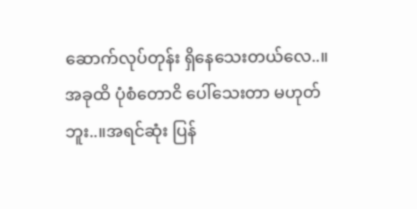ဆောက်လုပ်တုန်း ရှိနေသေးတယ်လေ..။အခုထိ ပုံစံတောငိ ပေါ်သေးတာ မဟုတ်ဘူး..။အရင်ဆုံး ပြန်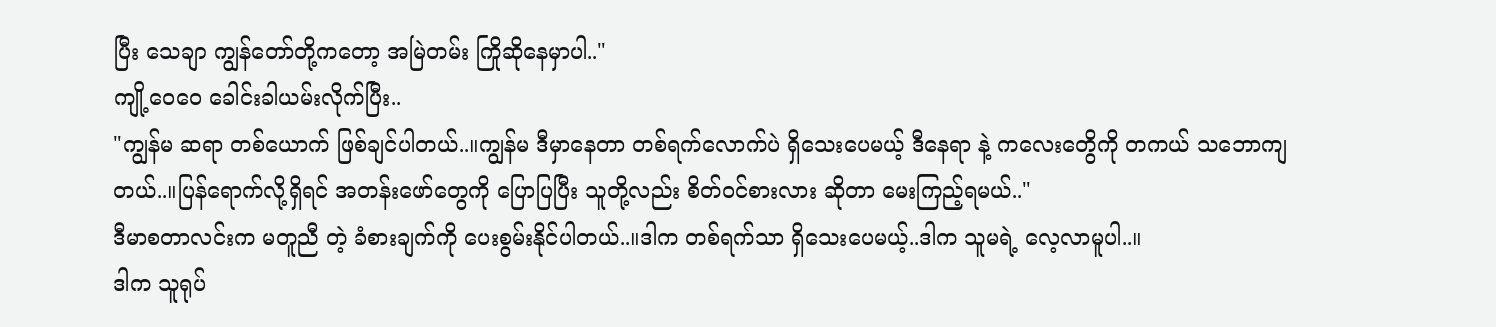ပြီး သေချာ ကျွန်တော်တို့ကတော့ အမြဲတမ်း ကြိုဆိုနေမှာပါ.."
ကျို့ဝေဝေ ခေါင်းခါယမ်းလိုက်ပြီး..
"ကျွန်မ ဆရာ တစ်ယောက် ဖြစ်ချင်ပါတယ်..။ကျွန်မ ဒီမှာနေတာ တစ်ရက်လောက်ပဲ ရှိသေးပေမယ့် ဒီနေရာ နဲ့ ကလေးတွေိကို တကယ် သဘောကျတယ်..။ပြန်ရောက်လို့ရှိရင် အတန်းဖော်တွေကို ပြောပြပြီး သူတို့လည်း စိတ်ဝင်စားလား ဆိုတာ မေးကြည့်ရမယ်.."
ဒီမာစတာလင်းက မတူညီ တဲ့ ခံစားချက်ကို ပေးစွမ်းနိုင်ပါတယ်..။ဒါက တစ်ရက်သာ ရှိသေးပေမယ့်..ဒါက သူမရဲ့ လေ့လာမူပါ..။
ဒါက သူရုပ်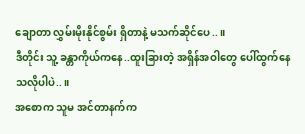ချောတာ လွှမ်းမိုးနိုင်စွမ်း ရှိတာနဲ့ မသက်ဆိုင်ပေ..။
ဒီတိုင်း သူ့ ခန္တာကိုယ်ကနေ..ထူးခြားတဲ့ အရှိန်အဝါတွေ ပေါ်ထွက်နေသလိုပါပဲ..။
အစောက သူမ အင်တာနက်က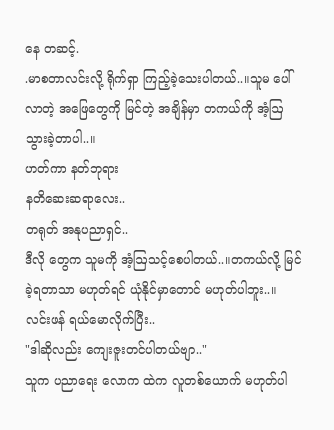နေ တဆင့်.
.မာစတာလင်းလို့ ရိုက်ရှာ ကြည့်ခဲ့သေးပါတယ်..။သူမ ပေါ်လာတဲ့ အဖြေတွေကို မြင်တဲ့ အချိန်မှာ တကယ်ကို အံ့ဩသွားခဲ့တာပါ..။
ဟတ်ကာ နတ်ဘုရား
နတိဆေးဆရာလေး..
တရုတ် အနုပညာရှင်..
ဒီလို တွေက သူမကို အံ့ဩသင့်စေပါတယ်..။တကယ်လို့ မြင်ခဲ့ရတာသာ မဟုတ်ရင် ယုံနိုင်မှာတောင် မဟုတ်ပါဘူး..။
လင်းဖန် ရယ်မောလိုက်ပြီး..
"ဒါဆိုလည်း ကျေးဇူးတင်ပါတယ်ဗျာ.."
သူက ပညာရေး လောက ထဲက လူတစ်ယောက် မဟုတ်ပါ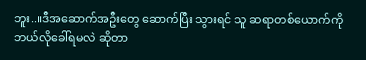ဘူး..။ဒီအဆောက်အဦးတွေ ဆောက်ပြီး သွားရင် သူ ဆရာတစ်ယောက်ကို ဘယ်လိုခေါ်ရမလဲ ဆိုတာ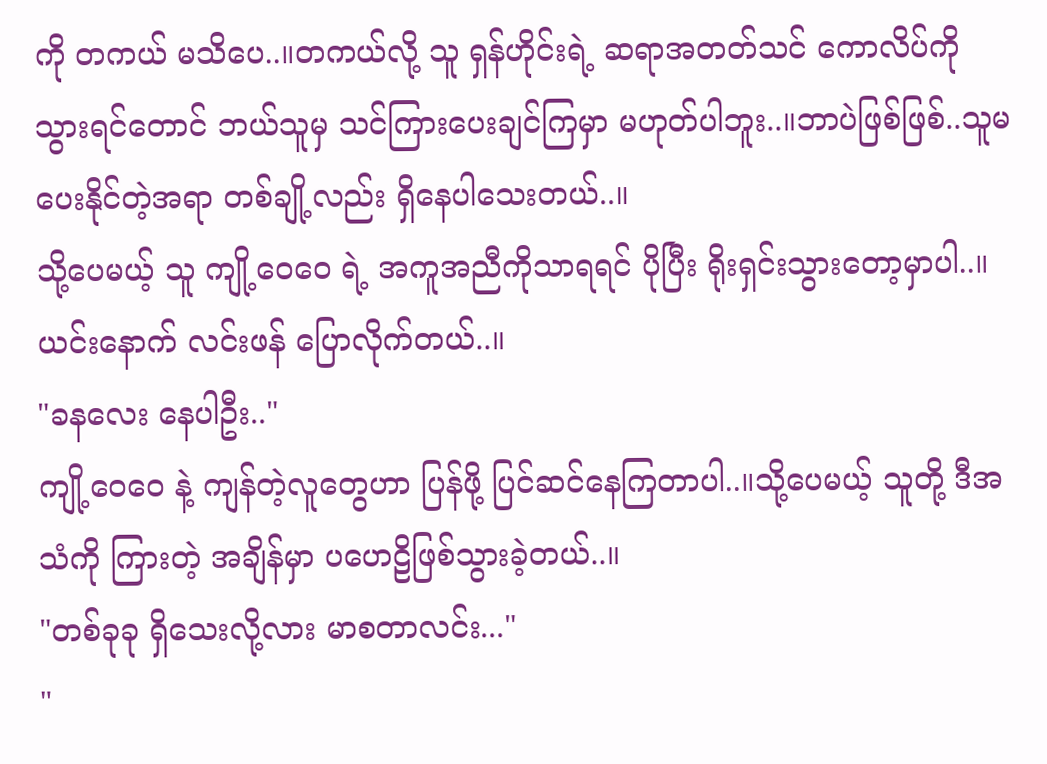ကို တကယ် မသိပေ..။တကယ်လို့ သူ ရှန်ဟိုင်းရဲ့ ဆရာအတတ်သင် ကောလိပ်ကို သွားရင်တောင် ဘယ်သူမှ သင်ကြားပေးချင်ကြမှာ မဟုတ်ပါဘူး..။ဘာပဲဖြစ်ဖြစ်..သူမပေးနိုင်တဲ့အရာ တစ်ချို့လည်း ရှိနေပါသေးတယ်..။
သို့ပေမယ့် သူ ကျို့ဝေဝေ ရဲ့ အကူအညီကိုသာရရင် ပိုပြီး ရိုးရှင်းသွားတော့မှာပါ..။
ယင်းနောက် လင်းဖန် ပြောလိုက်တယ်..။
"ခနလေး နေပါဦး.."
ကျို့ဝေဝေ နဲ့ ကျန်တဲ့လူတွေဟာ ပြန်ဖို့ ပြင်ဆင်နေကြတာပါ..။သို့ပေမယ့် သူတို့ ဒီအသံကို ကြားတဲ့ အချိန်မှာ ပဟေဠိဖြစ်သွားခဲ့တယ်..။
"တစ်ခုခု ရှိသေးလို့လား မာစတာလင်း..."
"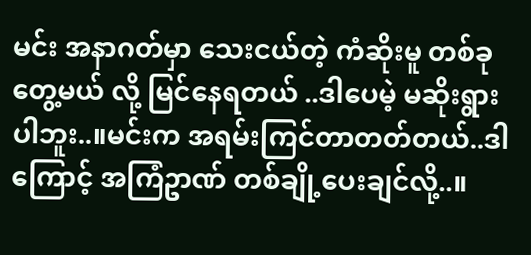မင်း အနာဂတ်မှာ သေးငယ်တဲ့ ကံဆိုးမူ တစ်ခု တွေ့မယ် လို့ မြင်နေရတယ် ..ဒါပေမဲ့ မဆိုးရွားပါဘူး..။မင်းက အရမ်းကြင်တာတတ်တယ်..ဒါကြောင့် အကြံဥာဏ် တစ်ချို့ပေးချင်လို့..။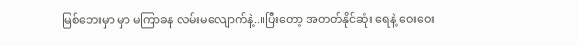မြစ်ဘေးမှာ မှာ မကြာခန လမ်းမလျောက်နဲ့..။ပြီးတော့ အတတ်နိုင်ဆုံး ရေနဲ့ ဝေးဝေး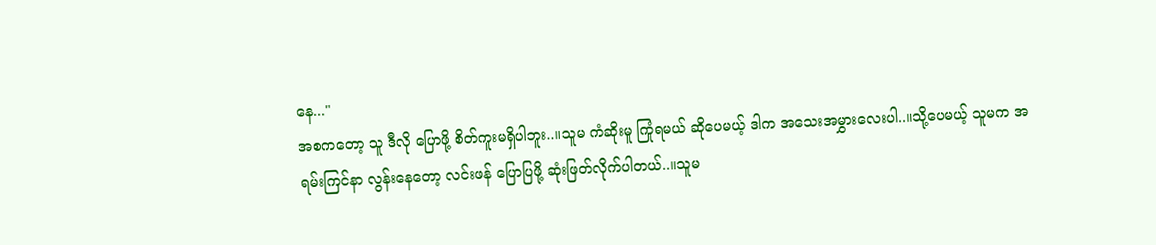နေ..."
အစကတော့ သူ ဒီလို ပြောဖို့ စိတ်ကူးမရှိပါဘူး..။သူမ ကံဆိုးမူ ကြုံရမယ် ဆိုပေမယ့် ဒါက အသေးအမွှားလေးပါ..။သို့ပေမယ့် သူမက အရမ်းကြင်နာ လွန်းနေတော့ လင်းဖန် ပြောပြဖို့ ဆုံးဖြတ်လိုက်ပါတယ်..။သူမ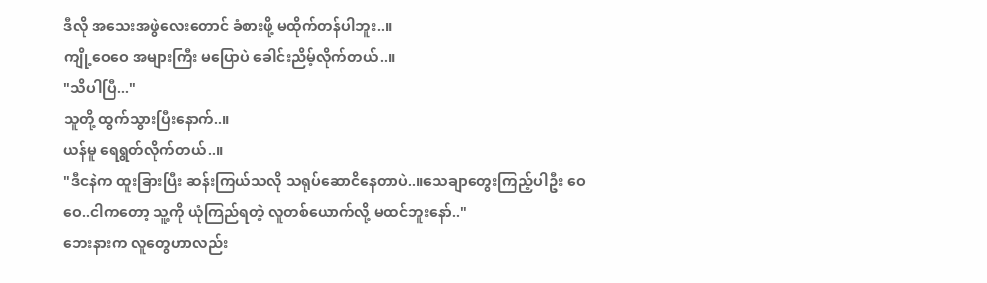ဒီလို အသေးအဖွဲလေးတောင် ခံစားဖို့ မထိုက်တန်ပါဘူး..။
ကျို့ဝေဝေ အများကြီး မပြောပဲ ခေါင်းညိမ့်လိုက်တယ်..။
"သိပါပြီ..."
သူတို့ ထွက်သွားပြီးနောက်..။
ယန်မူ ရေရွတ်လိုက်တယ်..။
"ဒီငနဲက ထူးခြားပြီး ဆန်းကြယ်သလို သရုပ်ဆောငိနေတာပဲ..။သေချာတွေးကြည့်ပါဦး ဝေဝေ..ငါကတော့ သူ့ကို ယုံကြည်ရတဲ့ လူတစ်ယောက်လို့ မထင်ဘူးနော်.."
ဘေးနားက လူတွေဟာလည်း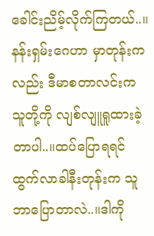ခေါင်းညိမ့်လိုက်ကြတယ်..။နန်းရှမ်းဂေဟာ မှာတုန်းကလည်း ဒီမာစတာလင်းက သူတို့ကို လျစ်လျူရူထားခဲ့တာပါ..။ထပ်ပြောရရင် ထွက်လာခါနီးတုန်းက သူဘာပြောတာလဲ..။ဒါကို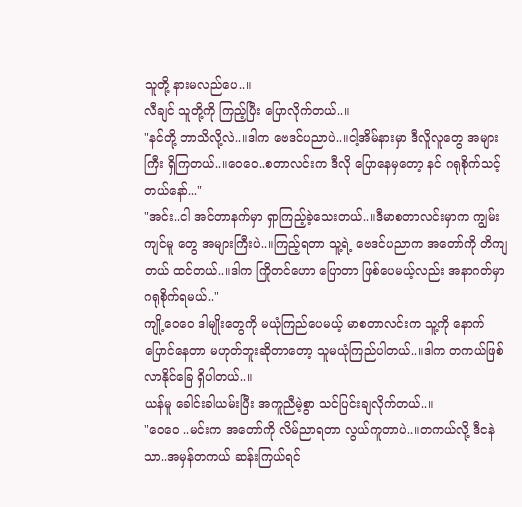သူတို့ နားမလည်ပေ..။
လီချင် သူတို့ကို ကြည့်ပြီး ပြောလိုက်တယ်..။
"နင်တို့ ဘာသိလို့လဲ..။ဒါက ဗေဒင်ပညာပဲ..။ငါ့အိမ်နားမှာ ဒီလိူလူတွေ အများကြီး ရှိကြတယ်..။ဝေဝေ..စတာလင်းက ဒီလို ပြောနေမှတော့ နင် ဂရုစိုက်သင့်တယ်နော်..."
"အင်း..ငါ အင်တာနက်မှာ ရှာကြည့်ခဲ့သေးတယ်..။ဒီမာစတာလင်းမှာက ကျွမ်းကျင်မူ တွေ အများကြီးပဲ..။ကြည့်ရတာ သူ့ရဲ့ ဗေဒင်ပညာက အတော်ကို တိကျတယ် ထင်တယ်..။ဒါက ကြိုတင်ဟော ပြောတာ ဖြစ်ပေမယ့်လည်း အနာဂတ်မှာ ဂရုစိုက်ရမယ်.."
ကျို့ဝေဝေ ဒါမျိုးတွေကို မယုံကြည်ပေမယ့် မာစတာလင်းက သူ့ကို နောက်ပြောင်နေတာ မဟုတ်ဘူးဆိုတာတော့ သူမယုံကြည်ပါတယ်..။ဒါက တကယ်ဖြစ်လာနိုင်ခြေ ရှိပါတယ်..။
ယန်မူ ခေါင်းခါယမ်းပြီး အကူညီမဲ့စွာ သင်ပြင်းချလိုက်တယ်..။
"ဝေဝေ ..မင်းက အတော်ကို လိမ်ညာရတာ လွယ်ကူတာပဲ..။တကယ်လို့ ဒီငနဲသာ..အမှန်တကယ် ဆန်းကြယ်ရင်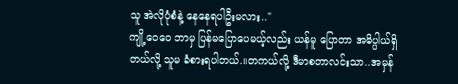သူ အဲလိုပုံစံနဲ့ နေနေရပါဦးမလား.."
ကျို့ဝေဝေ ဘာမှ ပြန်မပြောပေမယ့်လည်း ယန်မူ ပြောတာ အဓိပ္ပါယ်ရှိတယ်လို့ သူမ ခံစားရပါတယ်.။တကယ်လို့ ဒီမာစတာလင်းသာ..အမှန်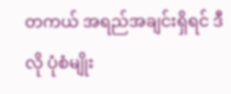တကယ် အရည်အချင်းရှိရင် ဒီလို ပုံစံမျိုး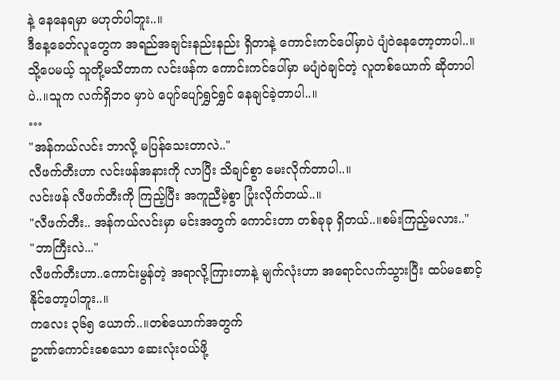နဲ့ နေနေရမှာ မဟုတ်ပါဘူး..။
ဒီနေ့ခေတ်လူတွေက အရည်အချင်းနည်းနည်း ရှိတာနဲ့ ကောင်းကင်ပေါ်မှာပဲ ပျံဝဲနေတော့တာပါ..။
သို့ပေမယ့် သူတို့မသိတာက လင်းဖန်က ကောင်းကင်ပေါ်မှာ မပျံဝဲချင်တဲ့ လူတစ်ယောက် ဆိုတာပါပဲ..။သူက လက်ရှိဘဝ မှာပဲ ပျော်ပျော်ရွှင်ရွှင် နေချင်ခဲ့တာပါ..။
…
"အန်ကယ်လင်း ဘာလို့ မပြန်သေးတာလဲ.."
လီဖက်တီးဟာ လင်းဖန်အနားကို လာပြီး သိချင်စွာ မေးလိုက်တာပါ..။
လင်းဖန် လီဖက်တီးကို ကြည့်ပြီး အကူညီမဲ့စွာ ပြုံးလိုက်တယ်..။
"လီဖက်တီး.. အန်ကယ်လင်းမှာ မင်းအတွက် ကောင်းတာ တစ်ခုခု ရှိတယ်..။စမ်းကြည့်မလား.."
"ဘာကြီးလဲ..."
လီဖက်တီးဟာ..ကောင်းမွန်တဲ့ အရာလို့ကြားတာနဲ့ မျက်လုံးဟာ အရောင်လက်သွားပြီး ထပ်မစောင့်နိုင်တော့ပါဘူး..။
ကလေး ၃၆၅ ယောက်..။တစ်ယောက်အတွက်
ဥာဏ်ကောင်းစေသော ဆေးလုံးဝယ်ဖို့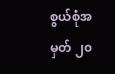စွယ်စုံအမှတ် ၂၀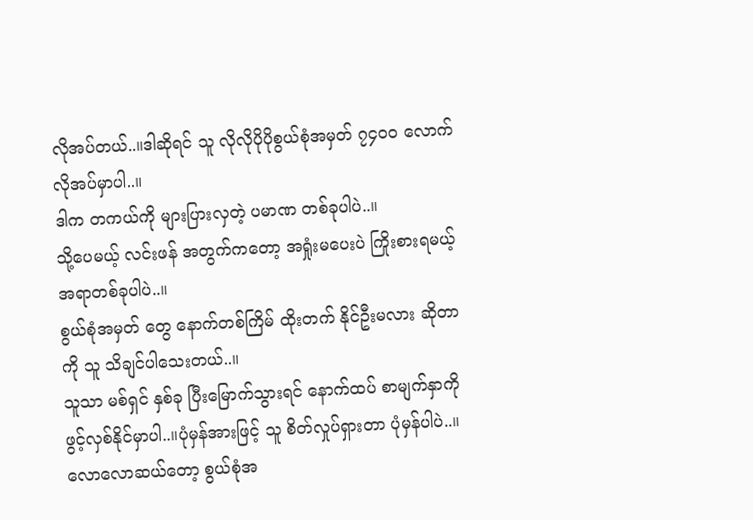လိုအပ်တယ်..။ဒါဆိုရင် သူ လိုလိုပိုပိုစွယ်စုံအမှတ် ၇၄၀၀ လောက်လိုအပ်မှာပါ..။
ဒါက တကယ်ကို များပြားလှတဲ့ ပမာဏ တစ်ခုပါပဲ..။
သို့ပေမယ့် လင်းဖန် အတွက်ကတော့ အရှုံးမပေးပဲ ကြိုးစားရမယ့် အရာတစ်ခုပါပဲ..။
စွယ်စုံအမှတ် တွေ နောက်တစ်ကြိမ် ထိုးတက် နိုင်ဦးမလား ဆိုတာကို သူ သိချင်ပါသေးတယ်..။
သူသာ မစ်ရှင် နှစ်ခု ပြီးမြောက်သွားရင် နောက်ထပ် စာမျက်နှာကို ဖွင့်လှစ်နိုင်မှာပါ..။ပုံမှန်အားဖြင့် သူ စိတ်လှုပ်ရှားတာ ပုံမှန်ပါပဲ..။လောလောဆယ်တော့ စွယ်စုံအ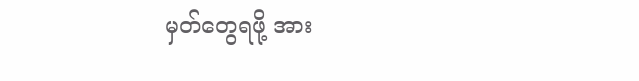မှတ်တွေရဖို့ အား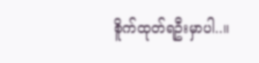စိူက်ထုတ်ရဦးမှာပါ..။